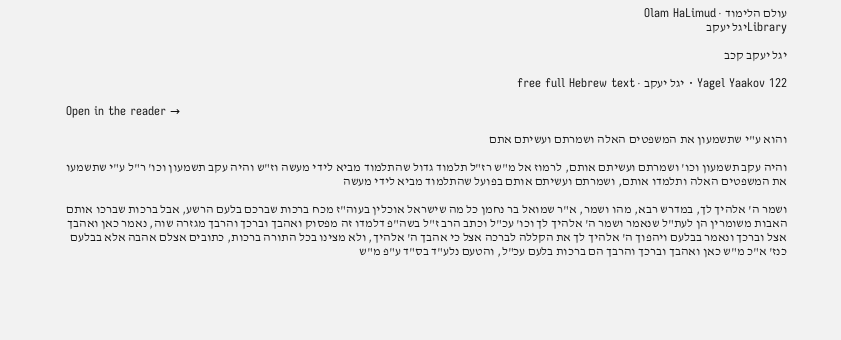עולם הלימוד · Olam HaLimud
Libraryיגל יעקב

יגל יעקב קכב

Yagel Yaakov 122 · יגל יעקב · free full Hebrew text

Open in the reader →

והוא ע"י שתשמעון את המשפטים האלה ושמרתם ועשיתם אתם

והיה עקב תשמעון וכו' ושמרתם ועשיתם אותם, לרמוז אל מ"ש רז"ל תלמוד גדול שהתלמוד מביא לידי מעשה וז"ש והיה עקב תשמעון וכו' ר"ל ע"י שתשמעו את המשפטים האלה ותלמדו אותם, ושמרתם ועשיתם אותם בפועל שהתלמוד מביא לידי מעשה

ושמר ה' אלהיך לך, במדרש רבא, מהו ושמר, א"ר שמואל בר נחמן כל מה שישראל אוכלין בעוה"ז מכח ברכות שברכם בלעם הרשע, אבל ברכות שברכו אותם האבות משומרין הן לעת"ל שנאמר ושמר ה' אלהיך לך וכו' עכ"ל וכתב הרב ז"ל בשה"פ דלמדו זה מפסוק ואהבך וברכך והרבך מגזרה שוה, נאמר כאן ואהבך אצל וברכך ונאמר בבלעם ויהפוך ה' אלהיך לך את הקללה לברכה אצל כי אהבך ה' אלהיך, ולא מצינו בכל התורה ברכות, כתובים אצלם אהבה אלא בבלעם כנז' א"כ מ"ש כאן ואהבך וברכך והרבך הם ברכות בלעם עכ"ל, והטעם נלע"ד בס"ד ע"פ מ"ש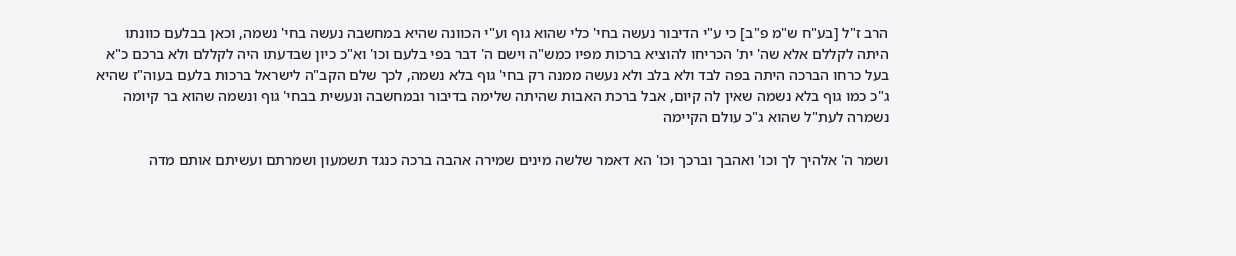הרב ז"ל [בע"ח ש"מ פ"ב] כי ע"י הדיבור נעשה בחי' כלי שהוא גוף וע"י הכוונה שהיא במחשבה נעשה בחי' נשמה, וכאן בבלעם כוונתו היתה לקללם אלא שה' ית' הכריחו להוציא ברכות מפיו כמש"ה וישם ה' דבר בפי בלעם וכו' וא"כ כיון שבדעתו היה לקללם ולא ברכם כ"א בעל כרחו הברכה היתה בפה לבד ולא בלב ולא נעשה ממנה רק בחי' גוף בלא נשמה, לכך שלם הקב"ה לישראל ברכות בלעם בעוה"ז שהיא ג"כ כמו גוף בלא נשמה שאין לה קיום, אבל ברכת האבות שהיתה שלימה בדיבור ובמחשבה ונעשית בבחי' גוף ונשמה שהוא בר קיומה נשמרה לעת"ל שהוא ג"כ עולם הקיימה

ושמר ה' אלהיך לך וכו' ואהבך וברכך וכו' הא דאמר שלשה מינים שמירה אהבה ברכה כנגד תשמעון ושמרתם ועשיתם אותם מדה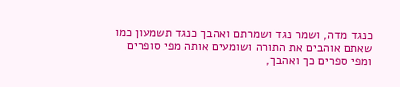כנגד מדה, ושמר נגד ושמרתם ואהבך כנגד תשמעון כמו שאתם אוהבים את התורה ושומעים אותה מפי סופרים ומפי ספרים כך ואהבך,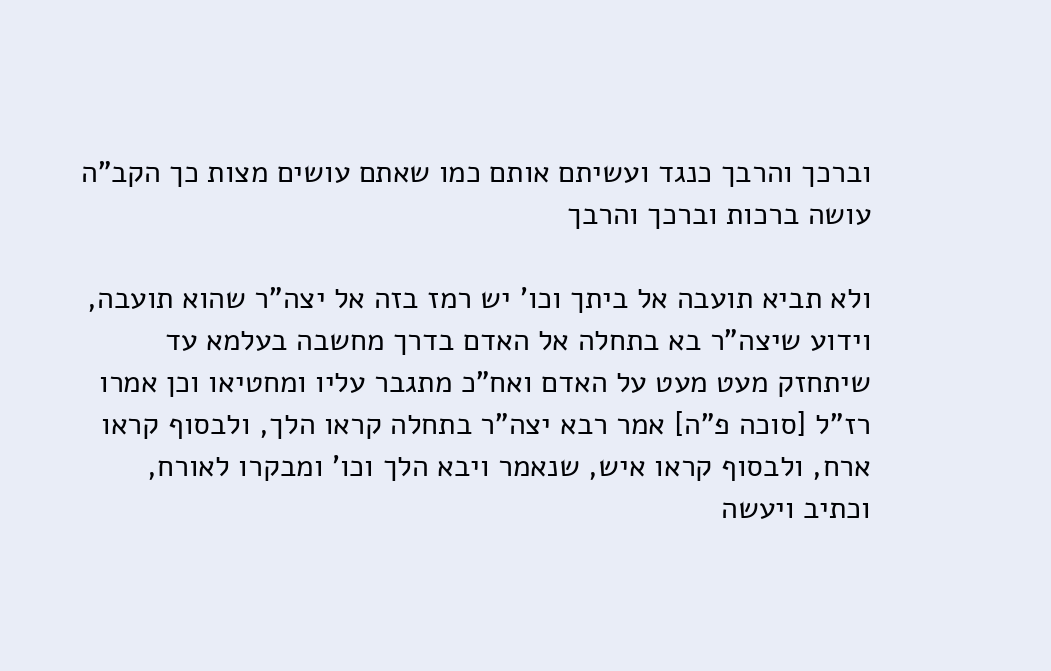וברכך והרבך כנגד ועשיתם אותם כמו שאתם עושים מצות כך הקב"ה עושה ברכות וברכך והרבך

ולא תביא תועבה אל ביתך וכו' יש רמז בזה אל יצה"ר שהוא תועבה, וידוע שיצה"ר בא בתחלה אל האדם בדרך מחשבה בעלמא עד שיתחזק מעט מעט על האדם ואח"כ מתגבר עליו ומחטיאו וכן אמרו רז"ל [סוכה פ"ה] אמר רבא יצה"ר בתחלה קראו הלך, ולבסוף קראו ארח, ולבסוף קראו איש, שנאמר ויבא הלך וכו' ומבקרו לאורח, וכתיב ויעשה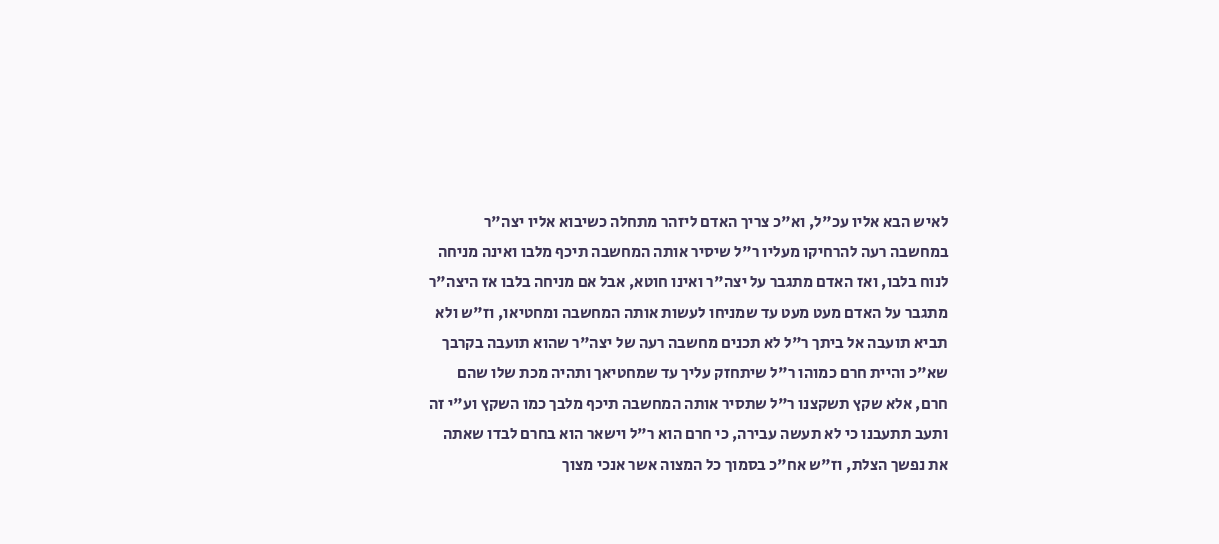לאיש הבא אליו עכ"ל, וא"כ צריך האדם ליזהר מתחלה כשיבוא אליו יצה"ר במחשבה רעה להרחיקו מעליו ר"ל שיסיר אותה המחשבה תיכף מלבו ואינה מניחה לנוח בלבו, ואז האדם מתגבר על יצה"ר ואינו חוטא, אבל אם מניחה בלבו אז היצה"ר מתגבר על האדם מעט מעט עד שמניחו לעשות אותה המחשבה ומחטיאו, וז"ש ולא תביא תועבה אל ביתך ר"ל לא תכנים מחשבה רעה של יצה"ר שהוא תועבה בקרבך שא"כ והיית חרם כמוהו ר"ל שיתחזק עליך עד שמחטיאך ותהיה מכת שלו שהם חרם, אלא שקץ תשקצנו ר"ל שתסיר אותה המחשבה תיכף מלבך כמו השקץ וע"י זה ותעב תתעבנו כי לא תעשה עבירה, כי חרם הוא ר"ל וישאר הוא בחרם לבדו שאתה את נפשך הצלת, וז"ש אח"כ בסמוך כל המצוה אשר אנכי מצוך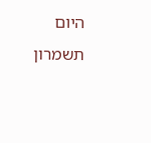היום תשמרון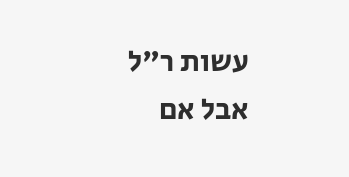עשות ר"ל אבל אם